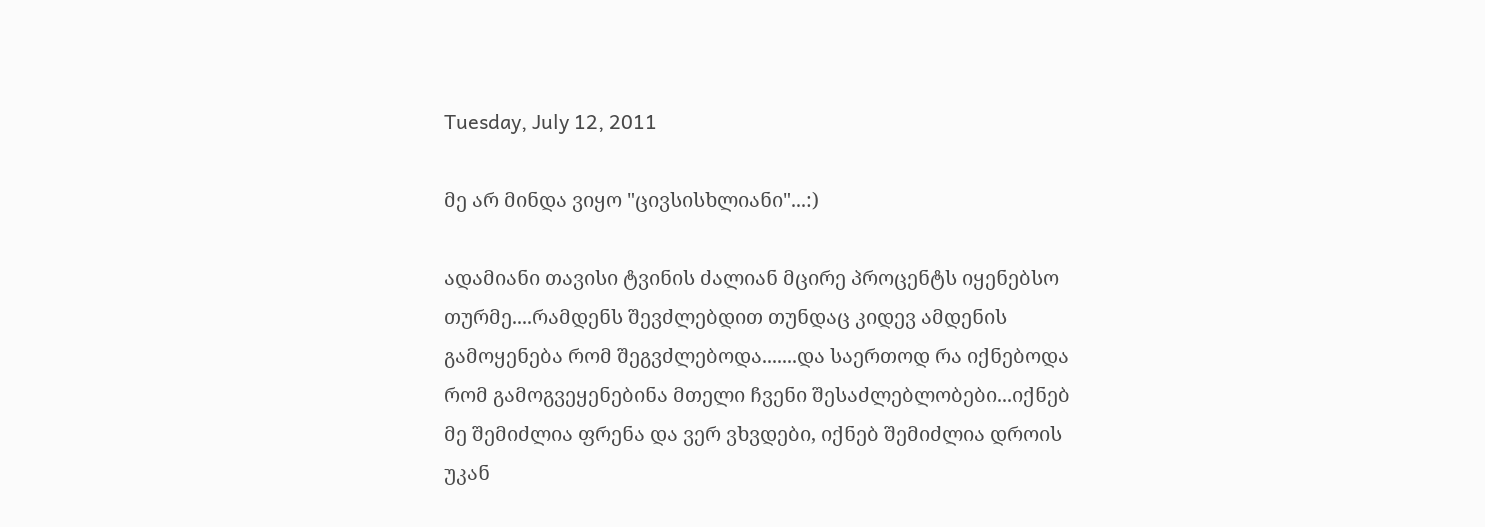Tuesday, July 12, 2011

მე არ მინდა ვიყო "ცივსისხლიანი"...:)

ადამიანი თავისი ტვინის ძალიან მცირე პროცენტს იყენებსო თურმე....რამდენს შევძლებდით თუნდაც კიდევ ამდენის გამოყენება რომ შეგვძლებოდა.......და საერთოდ რა იქნებოდა რომ გამოგვეყენებინა მთელი ჩვენი შესაძლებლობები...იქნებ მე შემიძლია ფრენა და ვერ ვხვდები, იქნებ შემიძლია დროის უკან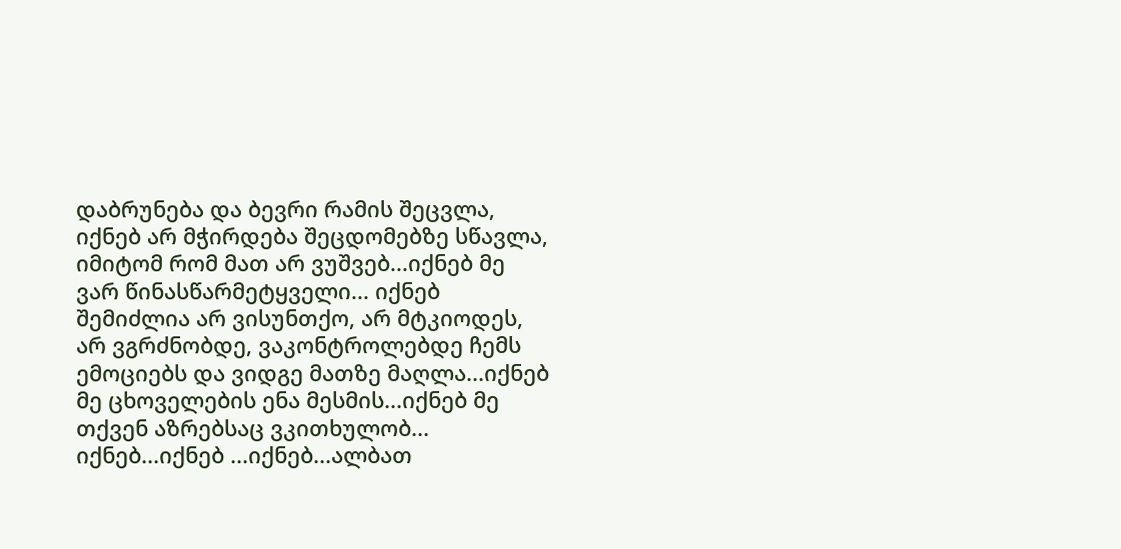დაბრუნება და ბევრი რამის შეცვლა, იქნებ არ მჭირდება შეცდომებზე სწავლა, იმიტომ რომ მათ არ ვუშვებ...იქნებ მე ვარ წინასწარმეტყველი... იქნებ შემიძლია არ ვისუნთქო, არ მტკიოდეს, არ ვგრძნობდე, ვაკონტროლებდე ჩემს ემოციებს და ვიდგე მათზე მაღლა...იქნებ მე ცხოველების ენა მესმის...იქნებ მე თქვენ აზრებსაც ვკითხულობ... იქნებ...იქნებ ...იქნებ...ალბათ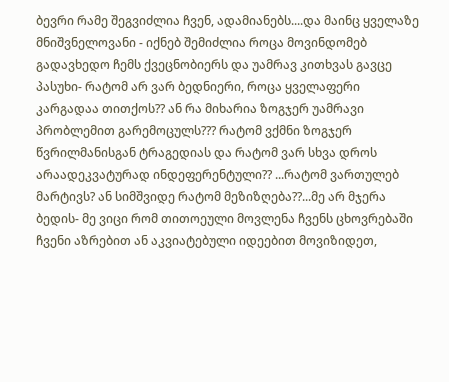ბევრი რამე შეგვიძლია ჩვენ, ადამიანებს....და მაინც ყველაზე მნიშვნელოვანი - იქნებ შემიძლია როცა მოვინდომებ გადავხედო ჩემს ქვეცნობიერს და უამრავ კითხვას გავცე პასუხი- რატომ არ ვარ ბედნიერი, როცა ყველაფერი კარგადაა თითქოს?? ან რა მიხარია ზოგჯერ უამრავი პრობლემით გარემოცულს??? რატომ ვქმნი ზოგჯერ წვრილმანისგან ტრაგედიას და რატომ ვარ სხვა დროს არაადეკვატურად ინდეფერენტული?? ...რატომ ვართულებ მარტივს? ან სიმშვიდე რატომ მეზიზღება??...მე არ მჯერა ბედის- მე ვიცი რომ თითოეული მოვლენა ჩვენს ცხოვრებაში ჩვენი აზრებით ან აკვიატებული იდეებით მოვიზიდეთ,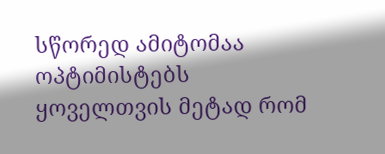სწორედ ამიტომაა ოპტიმისტებს ყოველთვის მეტად რომ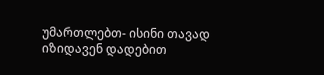უმართლებთ- ისინი თავად იზიდავენ დადებით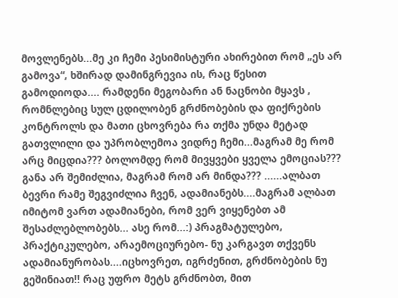მოვლენებს...მე კი ჩემი პესიმისტური ახირებით რომ „ეს არ გამოვა“, ხშირად დამინგრევია ის, რაც წესით გამოდიოდა.... რამდენი მეგობარი ან ნაცნობი მყავს , რომნლებიც სულ ცდილობენ გრძნობების და ფიქრების კონტროლს და მათი ცხოვრება რა თქმა უნდა მეტად გათვლილი და უპრობლემოა ვიდრე ჩემი...მაგრამ მე რომ არც მიცდია??? ბოლომდე რომ მივყვები ყველა ემოციას??? განა არ შემიძლია, მაგრამ რომ არ მინდა??? ......ალბათ ბევრი რამე შეგვიძლია ჩვენ, ადამიანებს....მაგრამ ალბათ იმიტომ ვართ ადამიანები, რომ ვერ ვიყენებთ ამ შესაძლებლობებს... ასე რომ...:) პრაგმატულებო, პრაქტიკულებო, არაემოციურებო- ნუ კარგავთ თქვენს ადამიანურობას....იცხოვრეთ, იგრძენით, გრძნობების ნუ გეშინიათ!! რაც უფრო მეტს გრძნობთ, მით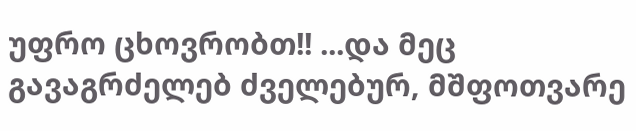უფრო ცხოვრობთ!! ...და მეც გავაგრძელებ ძველებურ, მშფოთვარე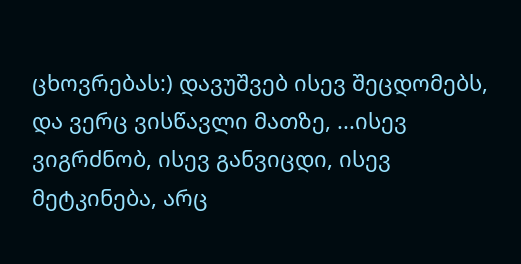ცხოვრებას:) დავუშვებ ისევ შეცდომებს, და ვერც ვისწავლი მათზე, ...ისევ ვიგრძნობ, ისევ განვიცდი, ისევ მეტკინება, არც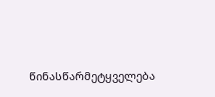წინასწარმეტყველება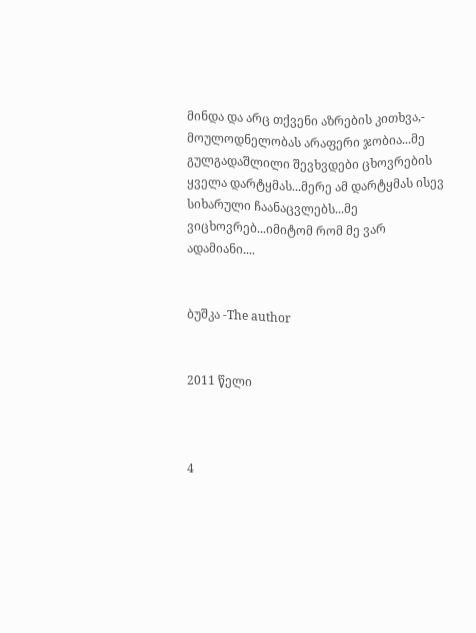მინდა და არც თქვენი აზრების კითხვა,- მოულოდნელობას არაფერი ჯობია...მე გულგადაშლილი შევხვდები ცხოვრების ყველა დარტყმას...მერე ამ დარტყმას ისევ სიხარული ჩაანაცვლებს...მე ვიცხოვრებ...იმიტომ რომ მე ვარ ადამიანი....


ბუშკა -The author


2011 წელი



4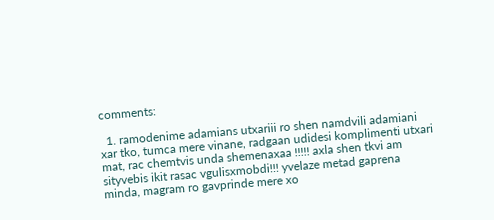comments:

  1. ramodenime adamians utxariii ro shen namdvili adamiani xar tko, tumca mere vinane, radgaan udidesi komplimenti utxari mat, rac chemtvis unda shemenaxaa !!!!! axla shen tkvi am sityvebis ikit rasac vgulisxmobdi!!! yvelaze metad gaprena minda, magram ro gavprinde mere xo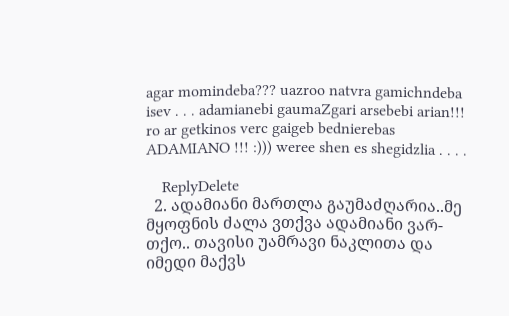agar momindeba??? uazroo natvra gamichndeba isev . . . adamianebi gaumaZgari arsebebi arian!!! ro ar getkinos verc gaigeb bednierebas ADAMIANO !!! :))) weree shen es shegidzlia . . . .

    ReplyDelete
  2. ადამიანი მართლა გაუმაძღარია..მე მყოფნის ძალა ვთქვა ადამიანი ვარ-თქო.. თავისი უამრავი ნაკლითა და იმედი მაქვს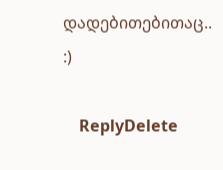დადებითებითაც.. :)

    ReplyDelete